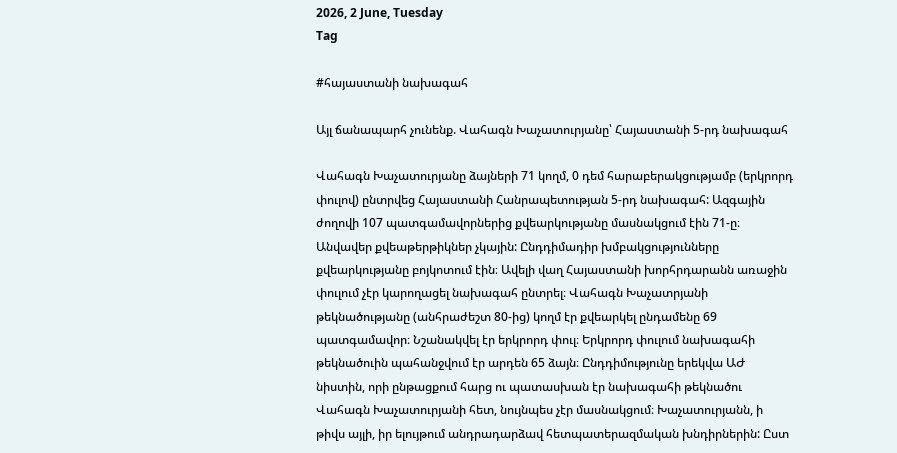2026, 2 June, Tuesday
Tag

#հայաստանի նախագահ

Այլ ճանապարհ չունենք. Վահագն Խաչատուրյանը՝ Հայաստանի 5-րդ նախագահ

Վահագն Խաչատուրյանը ձայների 71 կողմ, 0 դեմ հարաբերակցությամբ (երկրորդ փուլով) ընտրվեց Հայաստանի Հանրապետության 5-րդ նախագահ: Ազգային ժողովի 107 պատգամավորներից քվեարկությանը մասնակցում էին 71-ը։ Անվավեր քվեաթերթիկներ չկային: Ընդդիմադիր խմբակցությունները քվեարկությանը բոյկոտում էին։ Ավելի վաղ Հայաստանի խորհրդարանն առաջին փուլում չէր կարողացել նախագահ ընտրել։ Վահագն Խաչատրյանի թեկնածությանը (անհրաժեշտ 80-ից) կողմ էր քվեարկել ընդամենը 69 պատգամավոր։ Նշանակվել էր երկրորդ փուլ։ Երկրորդ փուլում նախագահի թեկնածուին պահանջվում էր արդեն 65 ձայն։ Ընդդիմությունը երեկվա ԱԺ նիստին, որի ընթացքում հարց ու պատասխան էր նախագահի թեկնածու Վահագն Խաչատուրյանի հետ, նույնպես չէր մասնակցում։ Խաչատուրյանն, ի թիվս այլի, իր ելույթում անդրադարձավ հետպատերազմական խնդիրներին: Ըստ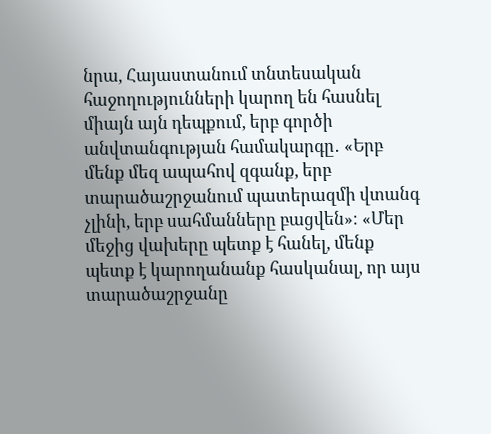նրա, Հայաստանում տնտեսական հաջողությունների կարող են հասնել միայն այն դեպքում, երբ գործի անվտանգության համակարգը․ «Երբ մենք մեզ ապահով զգանք, երբ տարածաշրջանում պատերազմի վտանգ չլինի, երբ սահմանները բացվեն»։ «Մեր մեջից վախերը պետք է հանել, մենք պետք է կարողանանք հասկանալ, որ այս տարածաշրջանը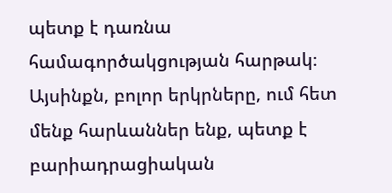պետք է դառնա համագործակցության հարթակ։ Այսինքն, բոլոր երկրները, ում հետ մենք հարևաններ ենք, պետք է բարիադրացիական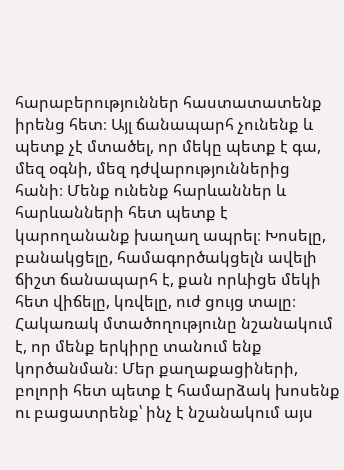հարաբերություններ հաստատատենք իրենց հետ։ Այլ ճանապարհ չունենք և պետք չէ մտածել, որ մեկը պետք է գա, մեզ օգնի, մեզ դժվարություններից հանի։ Մենք ունենք հարևաններ և հարևանների հետ պետք է կարողանանք խաղաղ ապրել։ Խոսելը, բանակցելը, համագործակցելն ավելի ճիշտ ճանապարհ է, քան որևիցե մեկի հետ վիճելը, կռվելը, ուժ ցույց տալը։ Հակառակ մտածողությունը նշանակում է, որ մենք երկիրը տանում ենք կործանման։ Մեր քաղաքացիների, բոլորի հետ պետք է համարձակ խոսենք ու բացատրենք՝ ինչ է նշանակում այս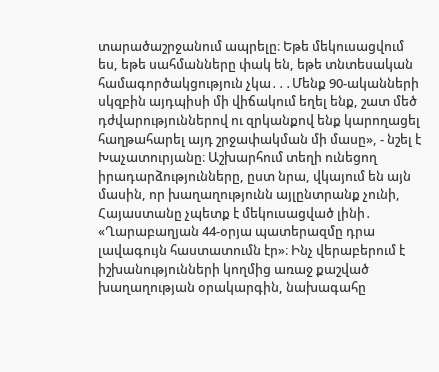տարածաշրջանում ապրելը։ Եթե մեկուսացվում ես, եթե սահմանները փակ են, եթե տնտեսական համագործակցություն չկա․․․Մենք 90-ականների սկզբին այդպիսի մի վիճակում եղել ենք, շատ մեծ դժվարություններով ու զրկանքով ենք կարողացել հաղթահարել այդ շրջափակման մի մասը», - նշել է Խաչատուրյանը։ Աշխարհում տեղի ունեցող իրադարձությունները, ըստ նրա, վկայում են այն մասին, որ խաղաղությունն այլընտրանք չունի, Հայաստանը չպետք է մեկուսացված լինի․ «Ղարաբաղյան 44-օրյա պատերազմը դրա լավագույն հաստատումն էր»։ Ինչ վերաբերում է իշխանությունների կողմից առաջ քաշված խաղաղության օրակարգին, նախագահը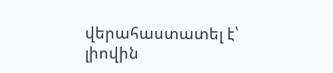վերահաստատել է՝ լիովին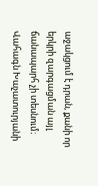աջակցում է դրան, քանի որ երկրի զարգացման այլ ճանապարհ չի տեսնում։ Վահագն Խաչատուրյանի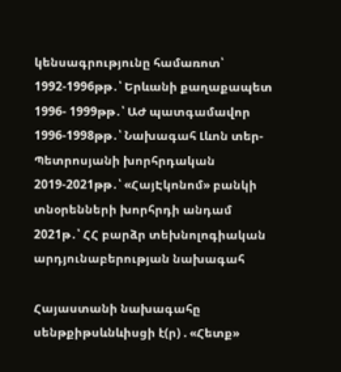կենսագրությունը համառոտ՝ 1992-1996թթ․՝ Երևանի քաղաքապետ 1996- 1999թթ․՝ ԱԺ պատգամավոր 1996-1998թթ․՝ Նախագահ Լևոն տեր-Պետրոսյանի խորհրդական 2019-2021թթ․՝ «ՀայԷկոնոմ» բանկի տնօրենների խորհրդի անդամ 2021թ․՝ ՀՀ բարձր տեխնոլոգիական արդյունաբերության նախագահ

Հայաստանի նախագահը սենթքիթսևնևիսցի է(ր) . «Հետք»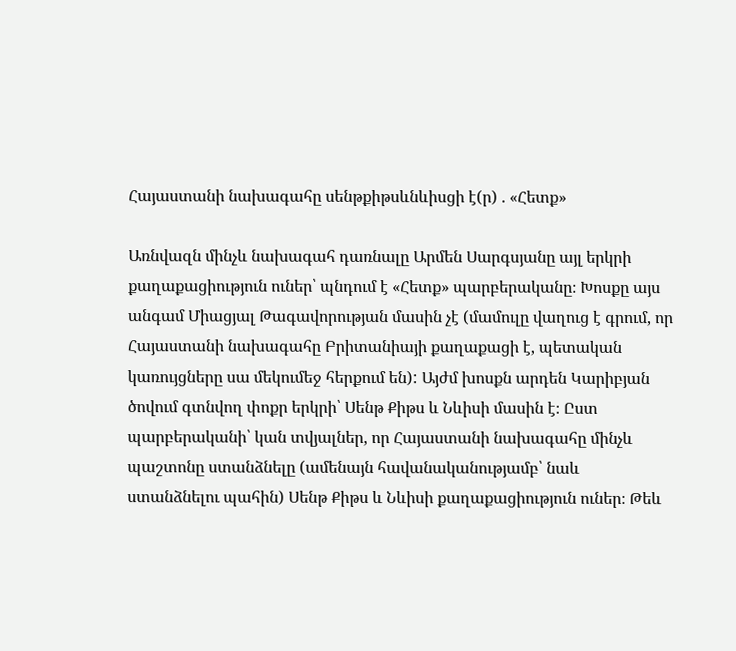Հայաստանի նախագահը սենթքիթսևնևիսցի է(ր) . «Հետք»

Առնվազն մինչև նախագահ դառնալը Արմեն Սարգսյանը այլ երկրի քաղաքացիություն ուներ՝ պնդում է «Հետք» պարբերականը։ Խոսքը այս անգամ Միացյալ Թագավորության մասին չէ (մամուլը վաղուց է գրում, որ Հայաստանի նախագահը Բրիտանիայի քաղաքացի է, պետական կառույցները սա մեկումեջ հերքում են): Այժմ խոսքն արդեն Կարիբյան ծովում գտնվող փոքր երկրի՝ Սենթ Քիթս և Նևիսի մասին է։ Ըստ պարբերականի՝ կան տվյալներ, որ Հայաստանի նախագահը մինչև պաշտոնը ստանձնելը (ամենայն հավանականությամբ՝ նաև ստանձնելու պահին) Սենթ Քիթս և Նևիսի քաղաքացիություն ուներ։ Թեև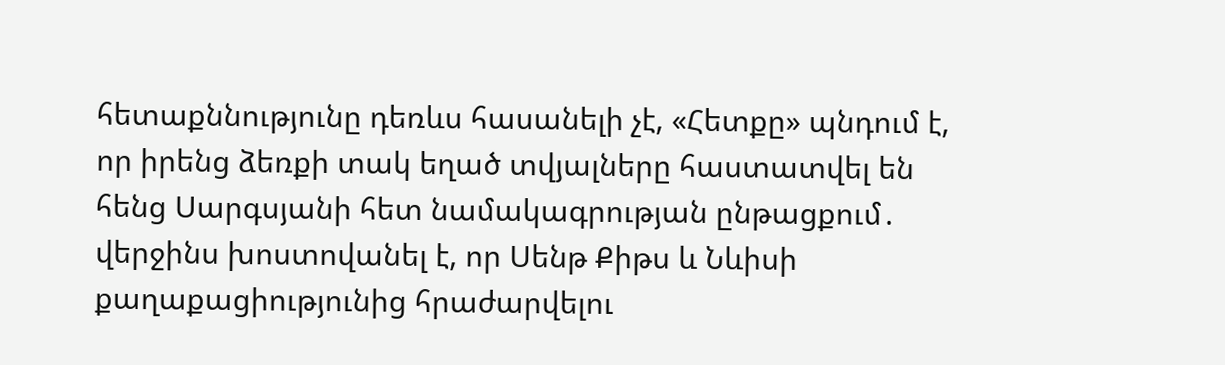հետաքննությունը դեռևս հասանելի չէ, «Հետքը» պնդում է, որ իրենց ձեռքի տակ եղած տվյալները հաստատվել են հենց Սարգսյանի հետ նամակագրության ընթացքում․ վերջինս խոստովանել է, որ Սենթ Քիթս և Նևիսի քաղաքացիությունից հրաժարվելու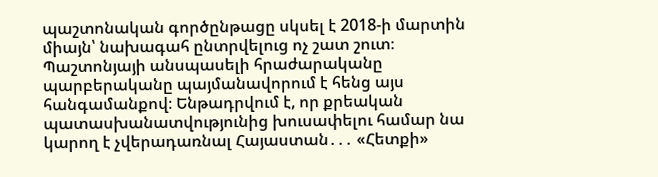պաշտոնական գործընթացը սկսել է 2018-ի մարտին միայն՝ նախագահ ընտրվելուց ոչ շատ շուտ։ Պաշտոնյայի անսպասելի հրաժարականը պարբերականը պայմանավորում է հենց այս հանգամանքով։ Ենթադրվում է, որ քրեական պատասխանատվությունից խուսափելու համար նա կարող է չվերադառնալ Հայաստան․․․ «Հետքի»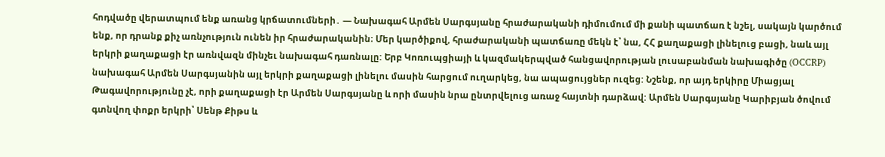հոդվածը վերատպում ենք առանց կրճատումների․ — Նախագահ Արմեն Սարգսյանը հրաժարականի դիմումում մի քանի պատճառ է նշել, սակայն կարծում ենք, որ դրանք քիչ առնչություն ունեն իր հրաժարականին։ Մեր կարծիքով, հրաժարականի պատճառը մեկն է՝ նա, ՀՀ քաղաքացի լինելուց բացի, նաև այլ երկրի քաղաքացի էր առնվազն մինչեւ նախագահ դառնալը: Երբ Կոռուպցիայի և կազմակերպված հանցավորության լուսաբանման նախագիծը (OCCRP) նախագահ Արմեն Սարգսյանին այլ երկրի քաղաքացի լինելու մասին հարցում ուղարկեց, նա ապացույցներ ուզեց: Նշենք, որ այդ երկիրը Միացյալ Թագավորությունը չէ, որի քաղաքացի էր Արմեն Սարգսյանը և որի մասին նրա ընտրվելուց առաջ հայտնի դարձավ: Արմեն Սարգսյանը Կարիբյան ծովում գտնվող փոքր երկրի՝ Սենթ Քիթս և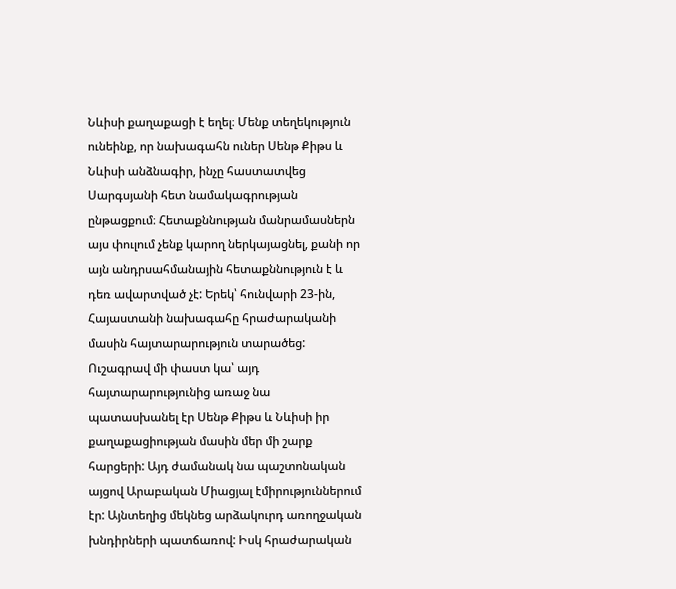Նևիսի քաղաքացի է եղել։ Մենք տեղեկություն ունեինք, որ նախագահն ուներ Սենթ Քիթս և Նևիսի անձնագիր, ինչը հաստատվեց Սարգսյանի հետ նամակագրության ընթացքում։ Հետաքննության մանրամասներն այս փուլում չենք կարող ներկայացնել, քանի որ այն անդրսահմանային հետաքննություն է և դեռ ավարտված չէ: Երեկ՝ հունվարի 23-ին, Հայաստանի նախագահը հրաժարականի մասին հայտարարություն տարածեց: Ուշագրավ մի փաստ կա՝ այդ հայտարարությունից առաջ նա պատասխանել էր Սենթ Քիթս և Նևիսի իր քաղաքացիության մասին մեր մի շարք հարցերի: Այդ ժամանակ նա պաշտոնական այցով Արաբական Միացյալ էմիրություններում էր: Այնտեղից մեկնեց արձակուրդ առողջական խնդիրների պատճառով: Իսկ հրաժարական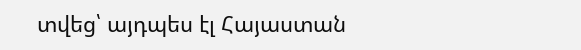տվեց՝ այդպես էլ Հայաստան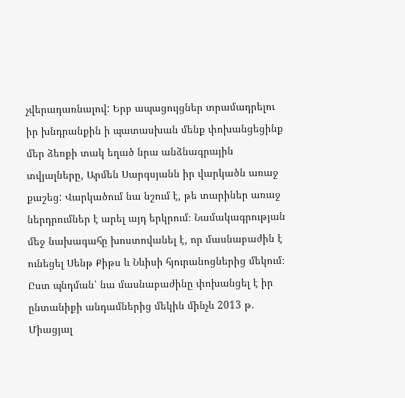չվերադառնալով: Երբ ապացույցներ տրամադրելու իր խնդրանքին ի պատասխան մենք փոխանցեցինք մեր ձեռքի տակ եղած նրա անձնագրային տվյալները, Արմեն Սարգսյանն իր վարկածն առաջ քաշեց: Վարկածում նա նշում է, թե տարիներ առաջ ներդրումներ է արել այդ երկրում։ Նամակագրության մեջ նախագահը խոստովանել է, որ մասնաբաժին է ունեցել Սենթ Քիթս և Նևիսի հյուրանոցներից մեկում։ Ըստ պնդման՝ նա մասնաբաժինը փոխանցել է իր ընտանիքի անդամներից մեկին մինչև 2013 թ. Միացյալ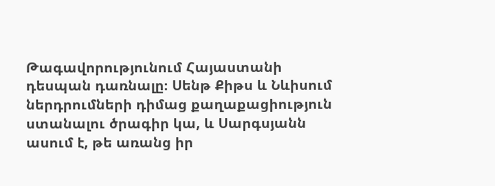Թագավորությունում Հայաստանի դեսպան դառնալը։ Սենթ Քիթս և Նևիսում ներդրումների դիմաց քաղաքացիություն ստանալու ծրագիր կա, և Սարգսյանն ասում է, թե առանց իր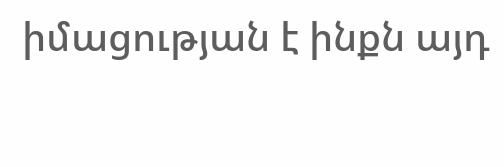իմացության է ինքն այդ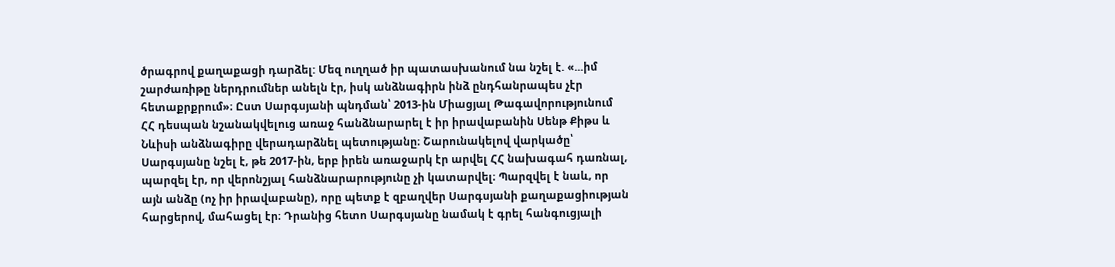ծրագրով քաղաքացի դարձել: Մեզ ուղղած իր պատասխանում նա նշել է. «...իմ շարժառիթը ներդրումներ անելն էր, իսկ անձնագիրն ինձ ընդհանրապես չէր հետաքրքրում»։ Ըստ Սարգսյանի պնդման՝ 2013-ին Միացյալ Թագավորությունում ՀՀ դեսպան նշանակվելուց առաջ հանձնարարել է իր իրավաբանին Սենթ Քիթս և Նևիսի անձնագիրը վերադարձնել պետությանը։ Շարունակելով վարկածը՝ Սարգսյանը նշել է, թե 2017-ին, երբ իրեն առաջարկ էր արվել ՀՀ նախագահ դառնալ, պարզել էր, որ վերոնշյալ հանձնարարությունը չի կատարվել։ Պարզվել է նաև, որ այն անձը (ոչ իր իրավաբանը), որը պետք է զբաղվեր Սարգսյանի քաղաքացիության հարցերով, մահացել էր։ Դրանից հետո Սարգսյանը նամակ է գրել հանգուցյալի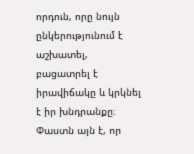որդուն, որը նույն ընկերությունում է աշխատել, բացատրել է իրավիճակը և կրկնել է իր խնդրանքը։ Փաստն այն է, որ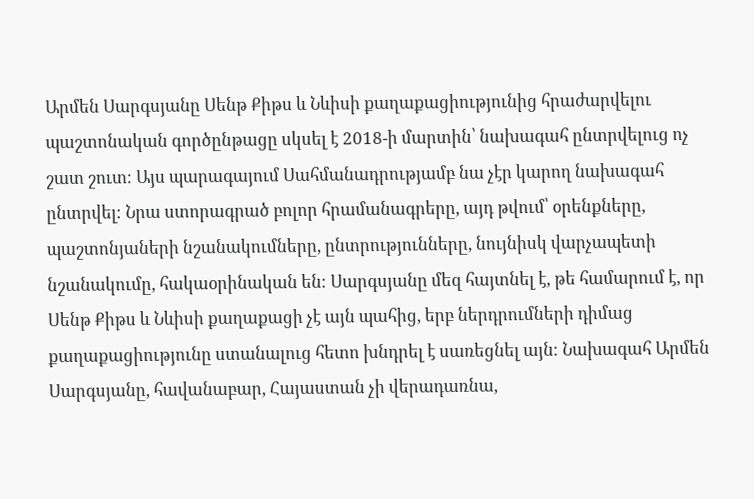Արմեն Սարգսյանը Սենթ Քիթս և Նևիսի քաղաքացիությունից հրաժարվելու պաշտոնական գործընթացը սկսել է 2018-ի մարտին՝ նախագահ ընտրվելուց ոչ շատ շուտ։ Այս պարագայում Սահմանադրությամբ նա չէր կարող նախագահ ընտրվել։ Նրա ստորագրած բոլոր հրամանագրերը, այդ թվում՝ օրենքները, պաշտոնյաների նշանակումները, ընտրությունները, նույնիսկ վարչապետի նշանակումը, հակաօրինական են։ Սարգսյանը մեզ հայտնել է, թե համարում է, որ Սենթ Քիթս և Նևիսի քաղաքացի չէ այն պահից, երբ ներդրումների դիմաց քաղաքացիությունը ստանալուց հետո խնդրել է սառեցնել այն։ Նախագահ Արմեն Սարգսյանը, հավանաբար, Հայաստան չի վերադառնա,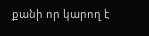քանի որ կարող է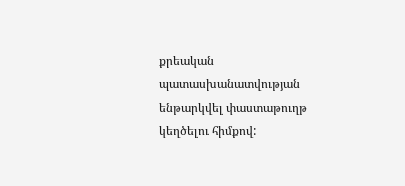քրեական պատասխանատվության ենթարկվել փաստաթուղթ կեղծելու հիմքով: